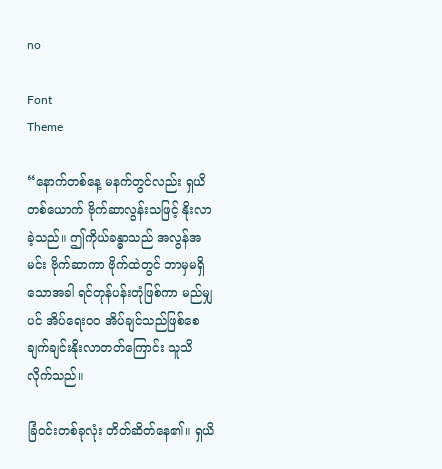no

Font
Theme

“နောက်တစ်နေ့ မနက်တွင်လည်း ရှယိတစ်ယောက် ဗိုက်ဆာလွန်းသဖြင့် နိုးလာခဲ့သည်။ ဤကိုယ်ခန္ဓာသည် အလွန်အမင်း ဗိုက်ဆာကာ ဗိုက်ထဲတွင် ဘာမှမရှိသောအခါ ရင်တုန်ပန်းတုံဖြစ်ကာ မည်မျှပင် အိပ်ရေးဝဝ အိပ်ချင်သည်ဖြစ်စေ ချက်ချင်းနိုးလာတတ်ကြောင်း သူသိလိုက်သည်။

ခြံဝင်းတစ်ခုလုံး တိတ်ဆိတ်နေ၏။ ရှယိ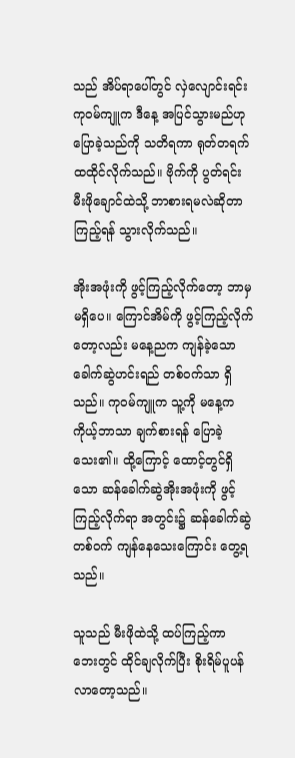သည် အိပ်ရာပေါ်တွင် လှဲလျောင်းရင်း ကုဝမ်ကျူက ဒီနေ့ အပြင်သွားမည်ဟု ပြောခဲ့သည်ကို သတိရကာ ရုတ်တရက် ထထိုင်လိုက်သည်။ ဗိုက်ကို ပွတ်ရင်း မီးဖိုချောင်ထဲသို့ ဘာစားရမလဲဆိုတာ ကြည့်ရန် သွားလိုက်သည်။

အိုးအဖုံးကို ဖွင့်ကြည့်လိုက်တော့ ဘာမှမရှိပေ။ ကြောင်အိမ်ကို ဖွင့်ကြည့်လိုက်တော့လည်း မနေ့ညက ကျန်ခဲ့သော ခေါက်ဆွဲဟင်းရည် တစ်ဝက်သာ ရှိသည်။ ကုဝမ်ကျူက သူ့ကို မနေ့က ကိုယ့်ဘာသာ ချက်စားရန် ပြောခဲ့သေး၏။ ထို့ကြောင့် ထောင့်တွင်ရှိသော ဆန်ခေါက်ဆွဲအိုးအဖုံးကို ဖွင့်ကြည့်လိုက်ရာ အတွင်း၌ ဆန်ခေါက်ဆွဲတစ်ဝက် ကျန်နေသေးကြောင်း တွေ့ရသည်။

သူသည် မီးဖိုထဲသို့ ထပ်ကြည့်ကာ ဘေးတွင် ထိုင်ချလိုက်ပြီး စိုးရိမ်ပူပန်လာတော့သည်။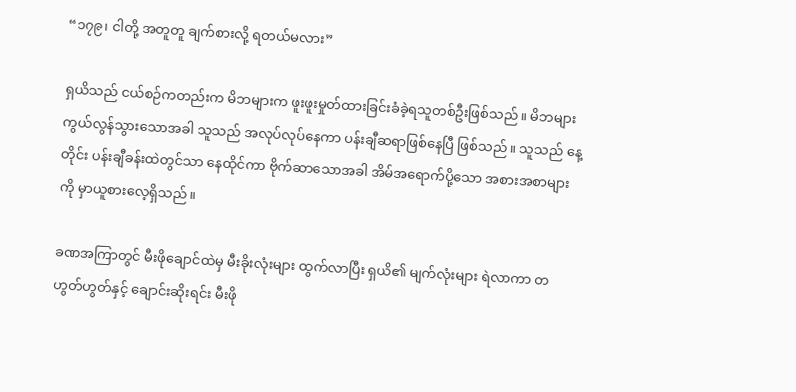“၁၇၉၊ ငါတို့ အတူတူ ချက်စားလို့ ရတယ်မလား”

ရှယိသည် ငယ်စဉ်ကတည်းက မိဘများက ဖူးဖူးမှုတ်ထားခြင်းခံခဲ့ရသူတစ်ဦးဖြစ်သည်။ မိဘများ ကွယ်လွန်သွားသောအခါ သူသည် အလုပ်လုပ်နေကာ ပန်းချီဆရာဖြစ်နေပြီ ဖြစ်သည်။ သူသည် နေ့တိုင်း ပန်းချီခန်းထဲတွင်သာ နေထိုင်ကာ ဗိုက်ဆာသောအခါ အိမ်အရောက်ပို့သော အစားအစာများကို မှာယူစားလေ့ရှိသည်။

ခဏအကြာတွင် မီးဖိုချောင်ထဲမှ မီးခိုးလုံးများ ထွက်လာပြီး ရှယိ၏ မျက်လုံးများ ရဲလာကာ တဟွတ်ဟွတ်နှင့် ချောင်းဆိုးရင်း မီးဖို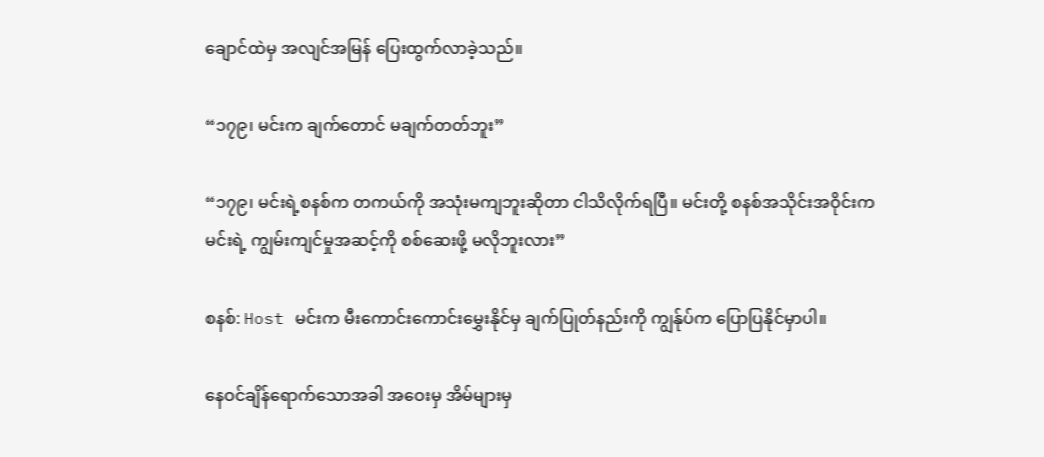ချောင်ထဲမှ အလျင်အမြန် ပြေးထွက်လာခဲ့သည်။

“၁၇၉၊ မင်းက ချက်တောင် မချက်တတ်ဘူး”

“၁၇၉၊ မင်းရဲ့စနစ်က တကယ်ကို အသုံးမကျဘူးဆိုတာ ငါသိလိုက်ရပြီ။ မင်းတို့ စနစ်အသိုင်းအဝိုင်းက မင်းရဲ့ ကျွမ်းကျင်မှုအဆင့်ကို စစ်ဆေးဖို့ မလိုဘူးလား”

စနစ်: Host မင်းက မီးကောင်းကောင်းမွှေးနိုင်မှ ချက်ပြုတ်နည်းကို ကျွန်ုပ်က ပြောပြနိုင်မှာပါ။

နေဝင်ချိန်ရောက်သောအခါ အဝေးမှ အိမ်များမှ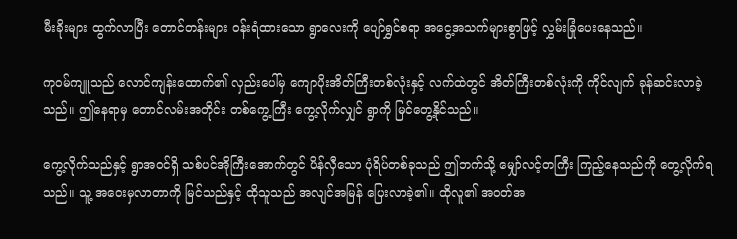မီးခိုးများ ထွက်လာပြီး တောင်တန်းများ ဝန်းရံထားသော ရွာလေးကို ပျော်ရွှင်စရာ အငွေ့အသက်များစွာဖြင့် လွှမ်းခြုံပေးနေသည်။

ကုဝမ်ကျူသည် လောင်ကျန်းထောက်၏ လှည်းပေါ်မှ ကျောပိုးအိတ်ကြီးတစ်လုံးနှင့် လက်ထဲတွင် အိတ်ကြီးတစ်လုံးကို ကိုင်လျက် ခုန်ဆင်းလာခဲ့သည်။ ဤနေရာမှ တောင်လမ်းအတိုင်း တစ်ကွေ့ကြီး ကွေ့လိုက်လျှင် ရွာကို မြင်တွေ့နိုင်သည်။

ကွေ့လိုက်သည်နှင့် ရွာအဝင်ရှိ သစ်ပင်အိုကြီးအောက်တွင် ပိန်လှီသော ပုံရိပ်တစ်ခုသည် ဤဘက်သို့ မျှော်လင့်တကြီး ကြည့်နေသည်ကို တွေ့လိုက်ရသည်။ သူ့ အဝေးမှလာတာကို မြင်သည်နှင့် ထိုသူသည် အလျင်အမြန် ပြေးလာခဲ့၏။ ထိုလူ၏ အဝတ်အ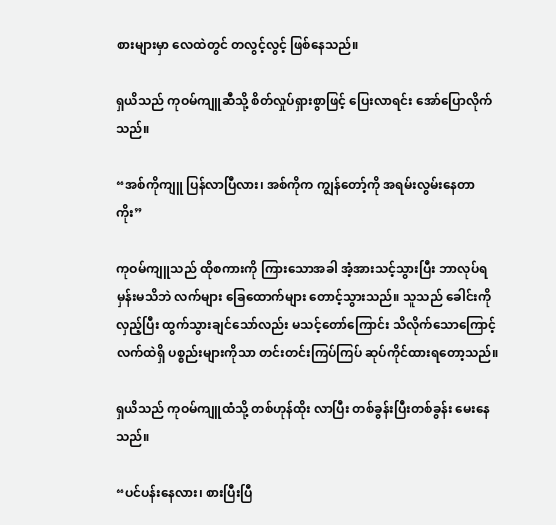စားများမှာ လေထဲတွင် တလွင့်လွင့် ဖြစ်နေသည်။

ရှယိသည် ကုဝမ်ကျူဆီသို့ စိတ်လှုပ်ရှားစွာဖြင့် ပြေးလာရင်း အော်ပြောလိုက်သည်။

“အစ်ကိုကျူ ပြန်လာပြီလား၊ အစ်ကိုက ကျွန်တော့်ကို အရမ်းလွမ်းနေတာကိုး”

ကုဝမ်ကျူသည် ထိုစကားကို ကြားသောအခါ အံ့အားသင့်သွားပြီး ဘာလုပ်ရမှန်းမသိဘဲ လက်များ ခြေထောက်များ တောင့်သွားသည်။ သူသည် ခေါင်းကို လှည့်ပြီး ထွက်သွားချင်သော်လည်း မသင့်တော်ကြောင်း သိလိုက်သောကြောင့် လက်ထဲရှိ ပစ္စည်းများကိုသာ တင်းတင်းကြပ်ကြပ် ဆုပ်ကိုင်ထားရတော့သည်။

ရှယိသည် ကုဝမ်ကျူထံသို့ တစ်ဟုန်ထိုး လာပြီး တစ်ခွန်းပြီးတစ်ခွန်း မေးနေသည်။

“ပင်ပန်းနေလား၊ စားပြီးပြီ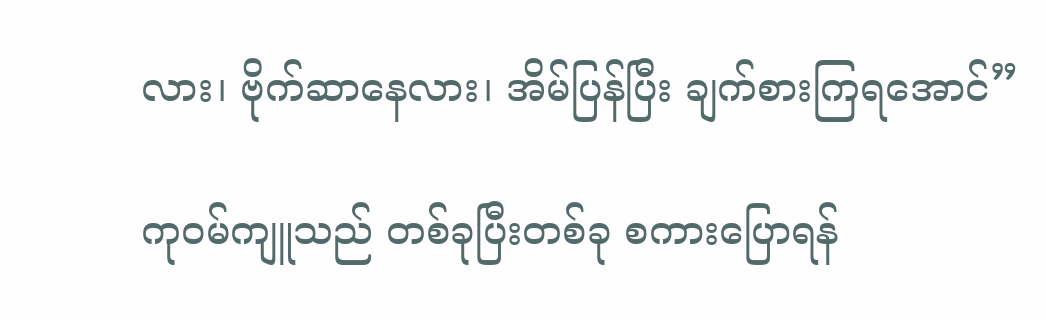လား၊ ဗိုက်ဆာနေလား၊ အိမ်ပြန်ပြီး ချက်စားကြရအောင်”

ကုဝမ်ကျူသည် တစ်ခုပြီးတစ်ခု စကားပြောရန်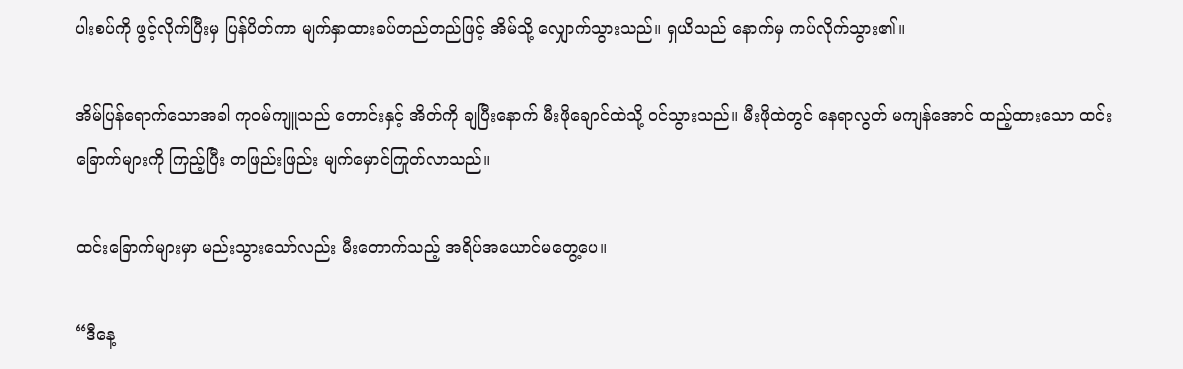ပါးစပ်ကို ဖွင့်လိုက်ပြီးမှ ပြန်ပိတ်ကာ မျက်နှာထားခပ်တည်တည်ဖြင့် အိမ်သို့ လျှောက်သွားသည်။ ရှယိသည် နောက်မှ ကပ်လိုက်သွား၏။

အိမ်ပြန်ရောက်သောအခါ ကုဝမ်ကျူသည် တောင်းနှင့် အိတ်ကို ချပြီးနောက် မီးဖိုချောင်ထဲသို့ ဝင်သွားသည်။ မီးဖိုထဲတွင် နေရာလွတ် မကျန်အောင် ထည့်ထားသော ထင်းခြောက်များကို ကြည့်ပြီး တဖြည်းဖြည်း မျက်မှောင်ကြုတ်လာသည်။

ထင်းခြောက်များမှာ မည်းသွားသော်လည်း မီးတောက်သည့် အရိပ်အယောင်မတွေ့ပေ။

“ဒီနေ့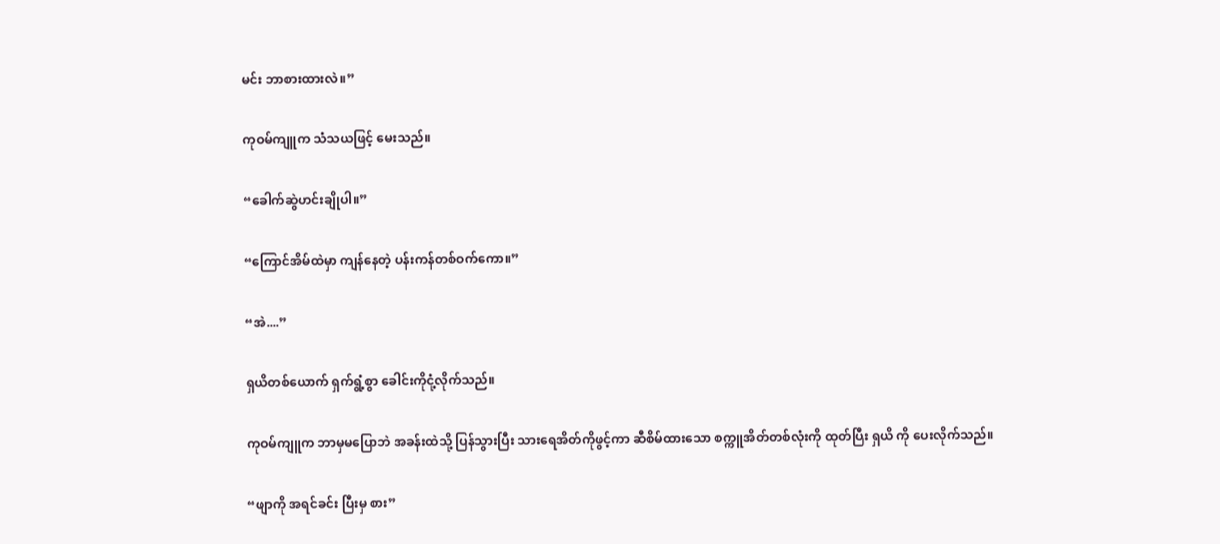မင်း ဘာစားထားလဲ။”

ကုဝမ်ကျူက သံသယဖြင့် မေးသည်။

“ခေါက်ဆွဲဟင်းချိုပါ။”

“ကြောင်အိမ်ထဲမှာ ကျန်နေတဲ့ ပန်းကန်တစ်ဝက်ကော။”

“အဲ....”

ရှယိတစ်ယောက် ရှက်ရွံ့စွာ ခေါင်းကိုငုံ့လိုက်သည်။

ကုဝမ်ကျူက ဘာမှမပြောဘဲ အခန်းထဲသို့ ပြန်သွားပြီး သားရေအိတ်ကိုဖွင့်ကာ ဆီစိမ်ထားသော စက္ကူအိတ်တစ်လုံးကို ထုတ်ပြီး ရှယိ ကို ပေးလိုက်သည်။

“ဖျာကို အရင်ခင်း ပြီးမှ စား”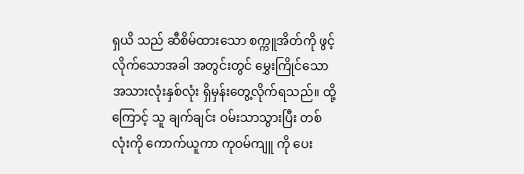ရှယိ သည် ဆီစိမ်ထားသော စက္ကူအိတ်ကို ဖွင့်လိုက်သောအခါ အတွင်းတွင် မွှေးကြိုင်သော အသားလုံးနှစ်လုံး ရှိမှန်းတွေ့လိုက်ရသည်။ ထို့ကြောင့် သူ ချက်ချင်း ဝမ်းသာသွားပြီး တစ်လုံးကို ကောက်ယူကာ ကုဝမ်ကျူ ကို ပေး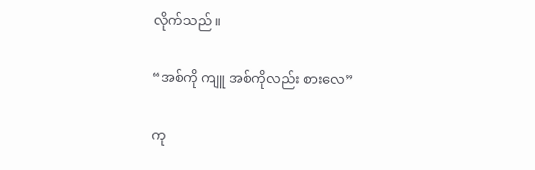လိုက်သည်။

“အစ်ကို ကျူ အစ်ကိုလည်း စားလေ”

ကု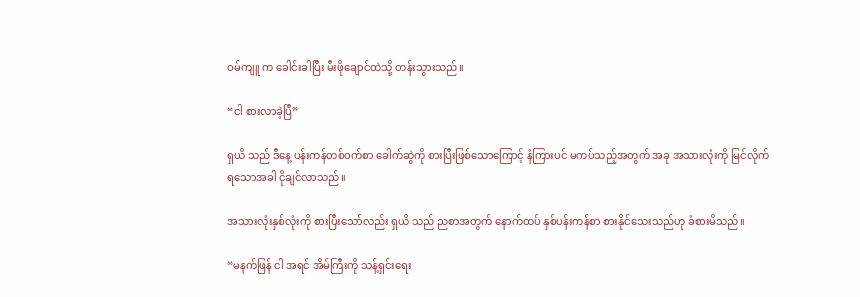ဝမ်ကျူ က ခေါင်းခါပြီး မီးဖိုချောင်ထဲသို့ တန်းသွားသည်။

“ငါ စားလာခဲ့ပြီ”

ရှယိ သည် ဒီနေ့ ပန်းကန်တစ်ဝက်စာ ခေါက်ဆွဲကို စားပြီးဖြစ်သောကြောင့် နံကြားပင် မကပ်သည့်အတွက် အခု အသားလုံးကို မြင်လိုက်ရသောအခါ ငိုချင်လာသည်။

အသားလုံးနှစ်လုံးကို စားပြီးသော်လည်း ရှယိ သည် ညစာအတွက် နောက်ထပ် နှစ်ပန်းကန်စာ စားနိုင်သေးသည်ဟု ခံစားမိသည်။

“မနက်ဖြန် ငါ အရင် အိမ်ကြီးကို သန့်ရှင်းရေး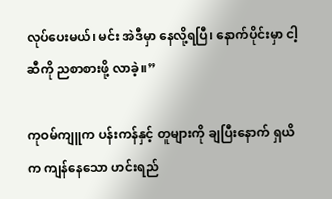လုပ်ပေးမယ်၊ မင်း အဲဒီမှာ နေလို့ရပြီ၊ နောက်ပိုင်းမှာ ငါ့ဆီကို ညစာစားဖို့ လာခဲ့။”

ကုဝမ်ကျူက ပန်းကန်နှင့် တူများကို ချပြီးနောက် ရှယိ က ကျန်နေသော ဟင်းရည်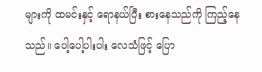များကို ထမင်းနှင့် ရောနယ်ပြီး စားနေသည်ကို ကြည့်နေသည်။ ပေါ့ပေါ့ပါးပါး လေသံဖြင့် ပြော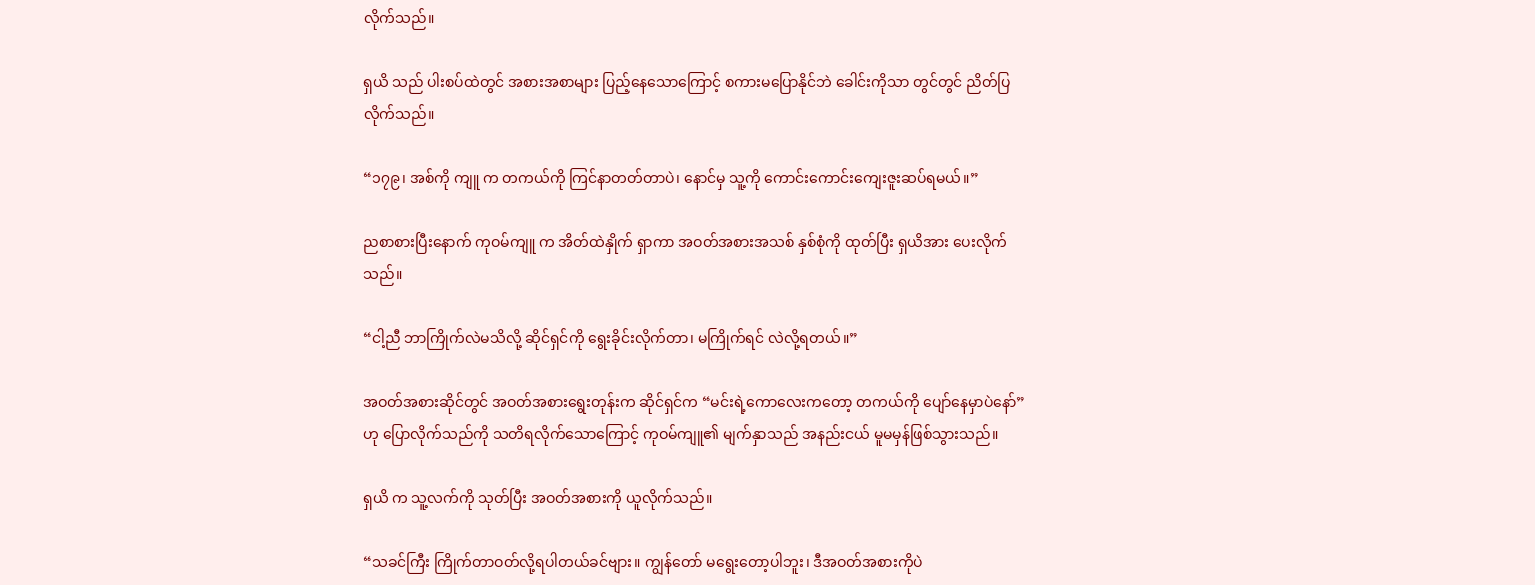လိုက်သည်။

ရှယိ သည် ပါးစပ်ထဲတွင် အစားအစာများ ပြည့်နေသောကြောင့် စကားမပြောနိုင်ဘဲ ခေါင်းကိုသာ တွင်တွင် ညိတ်ပြလိုက်သည်။

“၁၇၉၊ အစ်ကို ကျူ က တကယ်ကို ကြင်နာတတ်တာပဲ၊ နောင်မှ သူ့ကို ကောင်းကောင်းကျေးဇူးဆပ်ရမယ်။”

ညစာစားပြီးနောက် ကုဝမ်ကျူ က အိတ်ထဲနှိုက် ရှာကာ အဝတ်အစားအသစ် နှစ်စုံကို ထုတ်ပြီး ရှယိအား ပေးလိုက်သည်။

“ငါ့ညီ ဘာကြိုက်လဲမသိလို့ ဆိုင်ရှင်ကို ရွေးခိုင်းလိုက်တာ၊ မကြိုက်ရင် လဲလို့ရတယ်။”

အဝတ်အစားဆိုင်တွင် အဝတ်အစားရွေးတုန်းက ဆိုင်ရှင်က “မင်းရဲ့ကောလေးကတော့ တကယ်ကို ပျော်နေမှာပဲနော်” ဟု ပြောလိုက်သည်ကို သတိရလိုက်သောကြောင့် ကုဝမ်ကျူ၏ မျက်နှာသည် အနည်းငယ် မူမမှန်ဖြစ်သွားသည်။

ရှယိ က သူ့လက်ကို သုတ်ပြီး အဝတ်အစားကို ယူလိုက်သည်။

“သခင်ကြီး ကြိုက်တာဝတ်လို့ရပါတယ်ခင်ဗျား။ ကျွန်တော် မရွေးတော့ပါဘူး၊ ဒီအဝတ်အစားကိုပဲ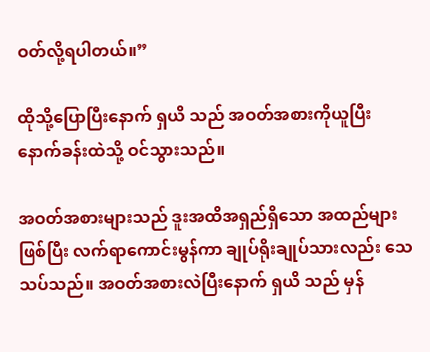ဝတ်လို့ရပါတယ်။”

ထိုသို့ပြောပြီးနောက် ရှယိ သည် အဝတ်အစားကိုယူပြီး နောက်ခန်းထဲသို့ ဝင်သွားသည်။

အဝတ်အစားများသည် ဒူးအထိအရှည်ရှိသော အထည်များဖြစ်ပြီး လက်ရာကောင်းမွန်ကာ ချုပ်ရိုးချုပ်သားလည်း သေသပ်သည်။ အဝတ်အစားလဲပြီးနောက် ရှယိ သည် မှန်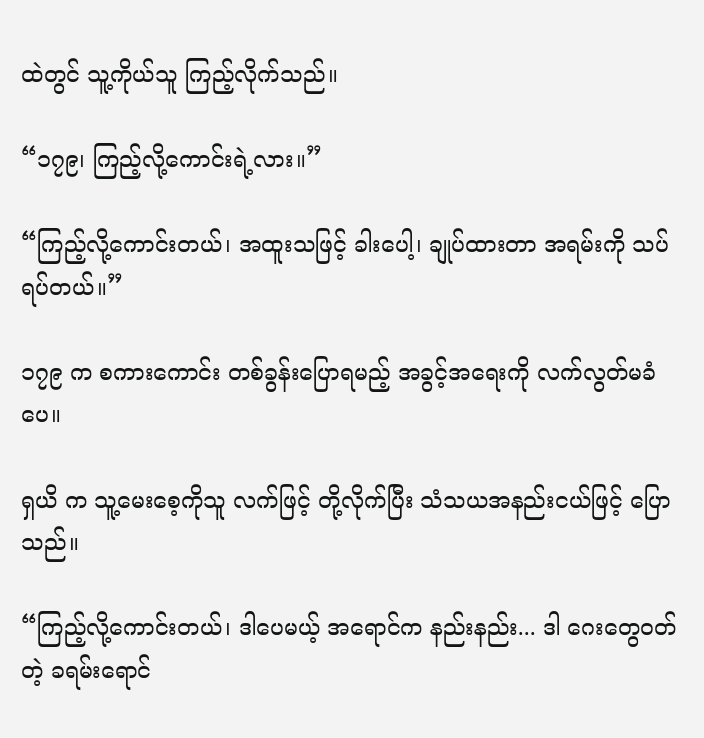ထဲတွင် သူ့ကိုယ်သူ ကြည့်လိုက်သည်။

“၁၇၉၊ ကြည့်လို့ကောင်းရဲ့လား။”

“ကြည့်လို့ကောင်းတယ်၊ အထူးသဖြင့် ခါးပေါ့၊ ချုပ်ထားတာ အရမ်းကို သပ်ရပ်တယ်။”

၁၇၉ က စကားကောင်း တစ်ခွန်းပြောရမည့် အခွင့်အရေးကို လက်လွတ်မခံပေ။

ရှယိ က သူ့မေးစေ့ကိုသူ လက်ဖြင့် တို့လိုက်ပြီး သံသယအနည်းငယ်ဖြင့် ပြောသည်။

“ကြည့်လို့ကောင်းတယ်၊ ဒါပေမယ့် အရောင်က နည်းနည်း... ဒါ ဂေးတွေဝတ်တဲ့ ခရမ်းရောင်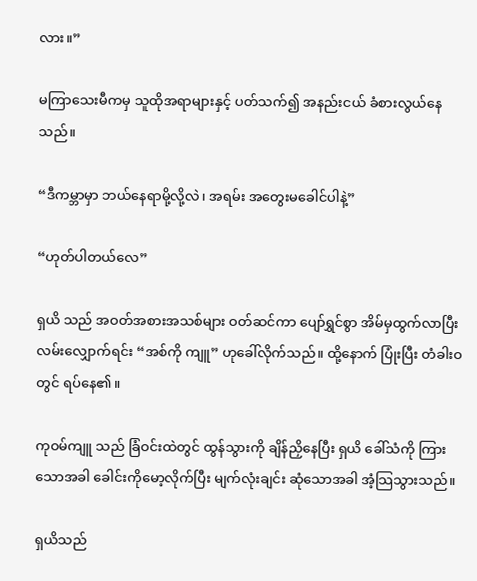လား။”

မကြာသေးမီကမှ သူထိုအရာများနှင့် ပတ်သက်၍ အနည်းငယ် ခံစားလွယ်နေသည်။

“ဒီကမ္ဘာမှာ ဘယ်နေရာမို့လို့လဲ၊ အရမ်း အတွေးမခေါင်ပါနဲ့”

“ဟုတ်ပါတယ်လေ”

ရှယိ သည် အဝတ်အစားအသစ်များ ဝတ်ဆင်ကာ ပျော်ရွှင်စွာ အိမ်မှထွက်လာပြီး လမ်းလျှောက်ရင်း “အစ်ကို ကျူ” ဟုခေါ်လိုက်သည်။ ထို့နောက် ပြုံးပြီး တံခါးဝတွင် ရပ်နေ၏။

ကုဝမ်ကျူ သည် ခြံဝင်းထဲတွင် ထွန်သွားကို ချိန်ညှိနေပြီး ရှယိ ခေါ်သံကို ကြားသောအခါ ခေါင်းကိုမော့လိုက်ပြီး မျက်လုံးချင်း ဆုံသောအခါ အံ့သြသွားသည်။

ရှယိသည်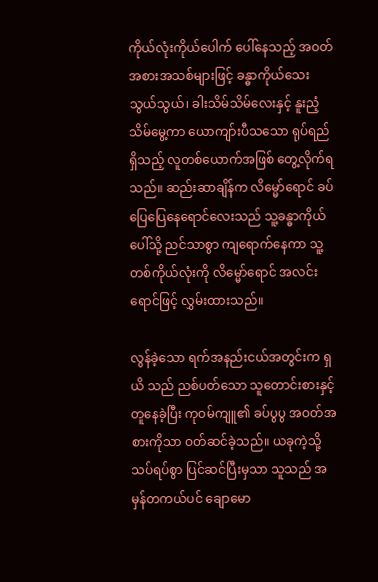ကိုယ်လုံးကိုယ်ပေါက် ပေါ်နေသည့် အဝတ်အစားအသစ်များဖြင့် ခန္ဓာကိုယ်သေးသွယ်သွယ်၊ ခါးသိမ်သိမ်လေးနှင့် နူးညံ့သိမ်မွေ့ကာ ယောကျာ်းပီသသော ရုပ်ရည်ရှိသည့် လူတစ်ယောက်အဖြစ် တွေ့လိုက်ရသည်။ ဆည်းဆာချိန်က လိမ္မော်ရောင် ခပ်ပြေပြေနေရောင်လေးသည် သူ့ခန္ဓာကိုယ်ပေါ်သို့ ညင်သာစွာ ကျရောက်နေကာ သူ့တစ်ကိုယ်လုံးကို လိမ္မော်ရောင် အလင်းရောင်ဖြင့် လွှမ်းထားသည်။

လွန်ခဲ့သော ရက်အနည်းငယ်အတွင်းက ရှယိ သည် ညစ်ပတ်သော သူတောင်းစားနှင့်တူနေခဲ့ပြီး ကုဝမ်ကျူ၏ ခပ်ပွပွ အဝတ်အစားကိုသာ ဝတ်ဆင်ခဲ့သည်။ ယခုကဲ့သို့ သပ်ရပ်စွာ ပြင်ဆင်ပြီးမှသာ သူသည် အမှန်တကယ်ပင် ချောမော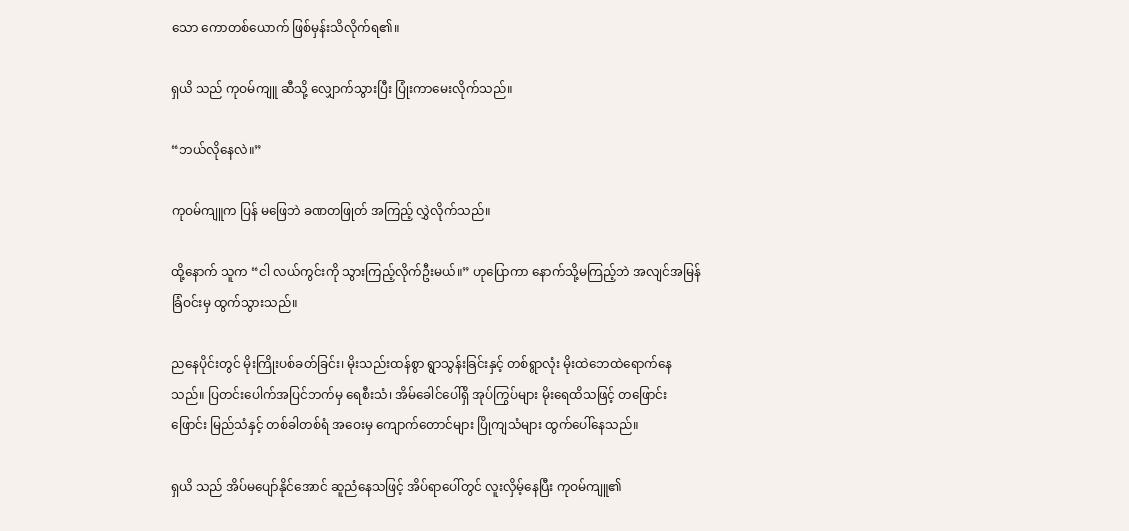သော ကောတစ်ယောက် ဖြစ်မှန်းသိလိုက်ရ၏။

ရှယိ သည် ကုဝမ်ကျူ ဆီသို့ လျှောက်သွားပြီး ပြုံးကာမေးလိုက်သည်။

“ဘယ်လိုနေလဲ။”

ကုဝမ်ကျူက ပြန် မဖြေဘဲ ခဏတဖြုတ် အကြည့် လွှဲလိုက်သည်။

ထို့နောက် သူက “ငါ လယ်ကွင်းကို သွားကြည့်လိုက်ဦးမယ်။” ဟုပြောကာ နောက်သို့မကြည့်ဘဲ အလျင်အမြန် ခြံဝင်းမှ ထွက်သွားသည်။

ညနေပိုင်းတွင် မိုးကြိုးပစ်ခတ်ခြင်း၊ မိုးသည်းထန်စွာ ရွာသွန်းခြင်းနှင့် တစ်ရွာလုံး မိုးထဲဘေထဲရောက်နေသည်။ ပြတင်းပေါက်အပြင်ဘက်မှ ရေစီးသံ၊ အိမ်ခေါင်ပေါ်ရှိ အုပ်ကြွပ်များ မိုးရေထိသဖြင့် တဖြောင်းဖြောင်း မြည်သံနှင့် တစ်ခါတစ်ရံ အဝေးမှ ကျောက်တောင်များ ပြိုကျသံများ ထွက်ပေါ်နေသည်။

ရှယိ သည် အိပ်မပျော်နိုင်အောင် ဆူညံနေသဖြင့် အိပ်ရာပေါ်တွင် လူးလှိမ့်နေပြီး ကုဝမ်ကျူ၏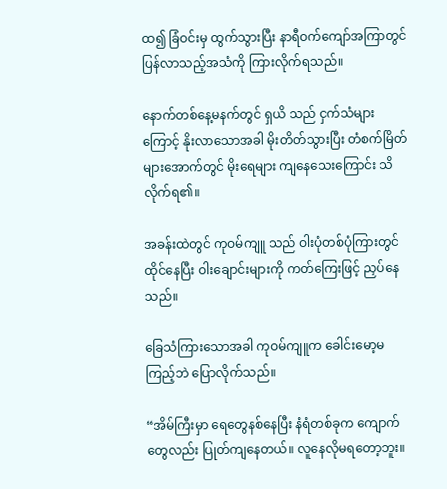ထ၍ ခြံဝင်းမှ ထွက်သွားပြီး နာရီဝက်ကျော်အကြာတွင် ပြန်လာသည့်အသံကို ကြားလိုက်ရသည်။

နောက်တစ်နေ့မနက်တွင် ရှယိ သည် ငှက်သံများကြောင့် နိုးလာသောအခါ မိုးတိတ်သွားပြီး တံစက်မြိတ်များအောက်တွင် မိုးရေများ ကျနေသေးကြောင်း သိလိုက်ရ၏။

အခန်းထဲတွင် ကုဝမ်ကျူ သည် ဝါးပုံတစ်ပုံကြားတွင် ထိုင်နေပြီး ဝါးချောင်းများကို ကတ်ကြေးဖြင့် ညှပ်နေသည်။

ခြေသံကြားသောအခါ ကုဝမ်ကျူက ခေါင်းမော့မကြည့်ဘဲ ပြောလိုက်သည်။

“အိမ်ကြီးမှာ ရေတွေနစ်နေပြီး နံရံတစ်ခုက ကျောက်တွေလည်း ပြုတ်ကျနေတယ်။ လူနေလိုမရတော့ဘူး။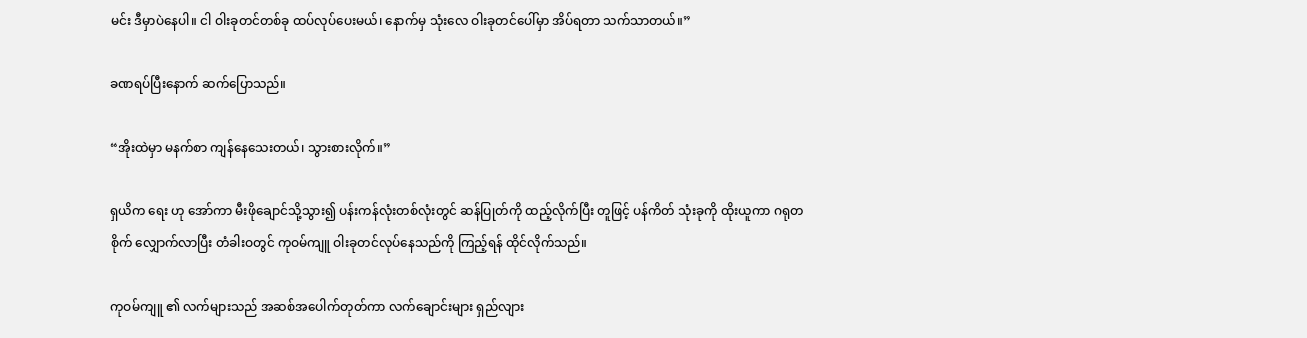မင်း ဒီမှာပဲနေပါ။ ငါ ဝါးခုတင်တစ်ခု ထပ်လုပ်ပေးမယ်၊ နောက်မှ သုံးလေ ဝါးခုတင်ပေါ်မှာ အိပ်ရတာ သက်သာတယ်။”

ခဏရပ်ပြီးနောက် ဆက်ပြောသည်။

“အိုးထဲမှာ မနက်စာ ကျန်နေသေးတယ်၊ သွားစားလိုက်။”

ရှယိက ရေး ဟု အော်ကာ မီးဖိုချောင်သို့သွား၍ ပန်းကန်လုံးတစ်လုံးတွင် ဆန်ပြုတ်ကို ထည့်လိုက်ပြီး တူဖြင့် ပန်ကိတ် သုံးခုကို ထိုးယူကာ ဂရုတစိုက် လျှောက်လာပြီး တံခါးဝတွင် ကုဝမ်ကျူ ဝါးခုတင်လုပ်နေသည်ကို ကြည့်ရန် ထိုင်လိုက်သည်။

ကုဝမ်ကျူ ၏ လက်များသည် အဆစ်အပေါက်တုတ်ကာ လက်ချောင်းများ ရှည်လျား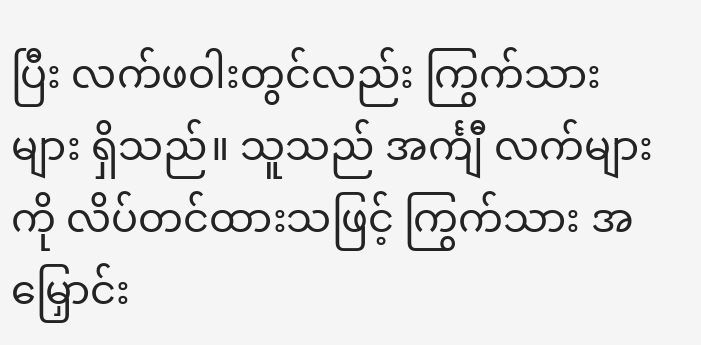ပြီး လက်ဖဝါးတွင်လည်း ကြွက်သားများ ရှိသည်။ သူသည် အင်္ကျီ လက်များကို လိပ်တင်ထားသဖြင့် ကြွက်သား အမြှောင်း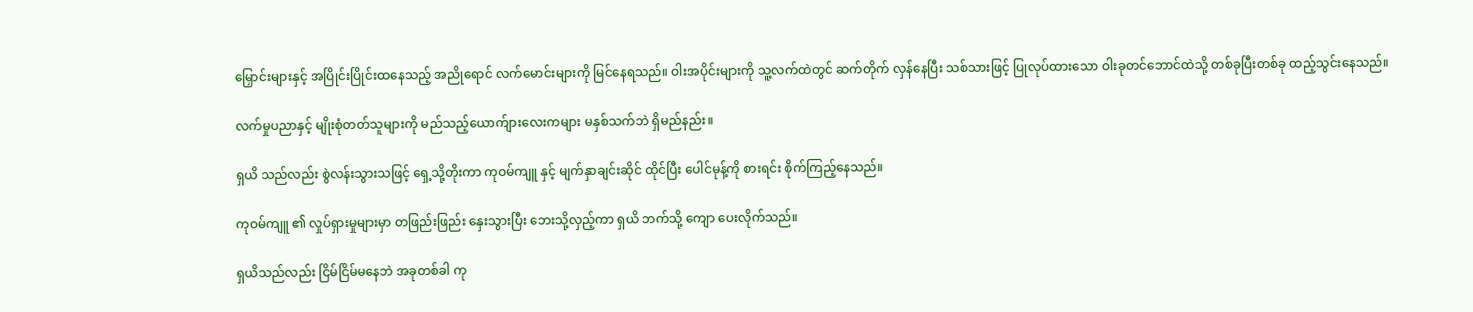မြှောင်းများနှင့် အပြိုင်းပြိုင်းထနေသည့် အညိုရောင် လက်မောင်းများကို မြင်နေရသည်။ ဝါးအပိုင်းများကို သူ့လက်ထဲတွင် ဆက်တိုက် လှန်နေပြီး သစ်သားဖြင့် ပြုလုပ်ထားသော ဝါးခုတင်ဘောင်ထဲသို့ တစ်ခုပြီးတစ်ခု ထည့်သွင်းနေသည်။

လက်မှုပညာနှင့် မျိုးစုံတတ်သူများကို မည်သည့်ယောက်ျားလေးကများ မနှစ်သက်ဘဲ ရှိမည်နည်း။

ရှယိ သည်လည်း စွဲလန်းသွားသဖြင့် ရှေ့သို့တိုးကာ ကုဝမ်ကျူ နှင့် မျက်နှာချင်းဆိုင် ထိုင်ပြီး ပေါင်မုန့်ကို စားရင်း စိုက်ကြည့်နေသည်။

ကုဝမ်ကျူ ၏ လှုပ်ရှားမှုများမှာ တဖြည်းဖြည်း နှေးသွားပြီး ဘေးသို့လှည့်ကာ ရှယိ ဘက်သို့ ကျော ပေးလိုက်သည်။

ရှယိသည်လည်း ငြိမ်ငြိမ်မနေဘဲ အခုတစ်ခါ ကု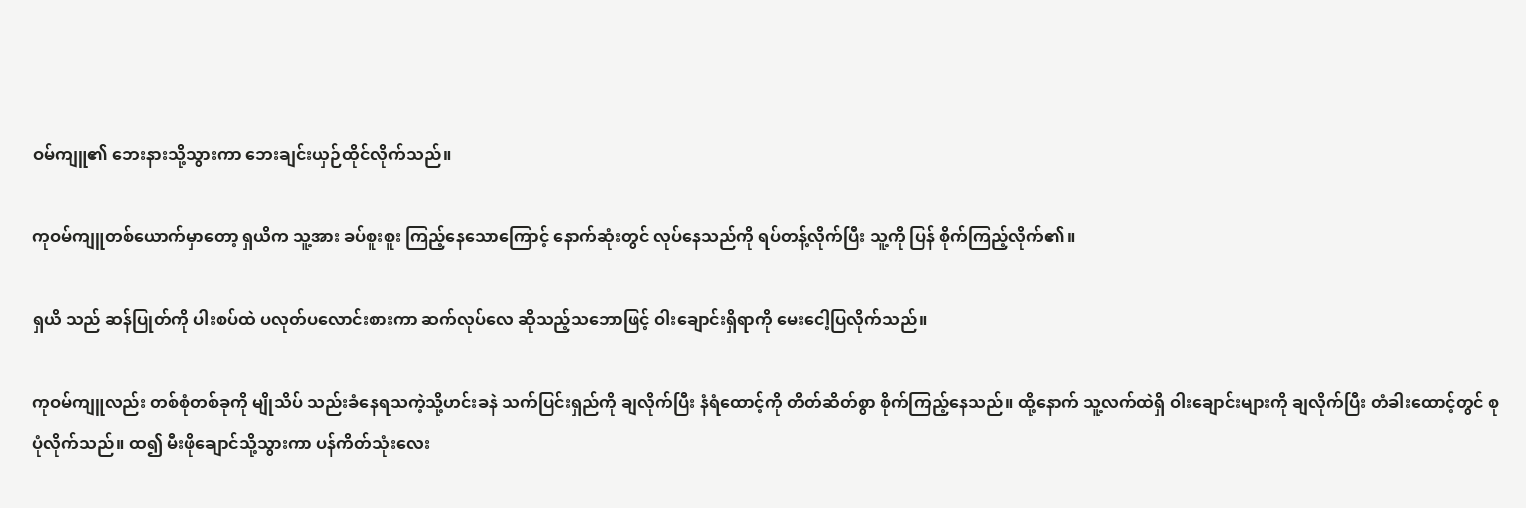ဝမ်ကျူ၏ ဘေးနားသို့သွားကာ ဘေးချင်းယှဉ်ထိုင်လိုက်သည်။

ကုဝမ်ကျူတစ်ယောက်မှာတော့ ရှယိက သူ့အား ခပ်စူးစူး ကြည့်နေသောကြောင့် နောက်ဆုံးတွင် လုပ်နေသည်ကို ရပ်တန့်လိုက်ပြီး သူ့ကို ပြန် စိုက်ကြည့်လိုက်၏။

ရှယိ သည် ဆန်ပြုတ်ကို ပါးစပ်ထဲ ပလုတ်ပလောင်းစားကာ ဆက်လုပ်လေ ဆိုသည့်သဘောဖြင့် ဝါးချောင်းရှိရာကို မေးငေါ့ပြလိုက်သည်။

ကုဝမ်ကျူလည်း တစ်စုံတစ်ခုကို မျိုသိပ် သည်းခံနေရသကဲ့သို့ဟင်းခနဲ သက်ပြင်းရှည်ကို ချလိုက်ပြီး နံရံထောင့်ကို တိတ်ဆိတ်စွာ စိုက်ကြည့်နေသည်။ ထို့နောက် သူ့လက်ထဲရှိ ဝါးချောင်းများကို ချလိုက်ပြီး တံခါးထောင့်တွင် စုပုံလိုက်သည်။ ထ၍ မီးဖိုချောင်သို့သွားကာ ပန်ကိတ်သုံးလေး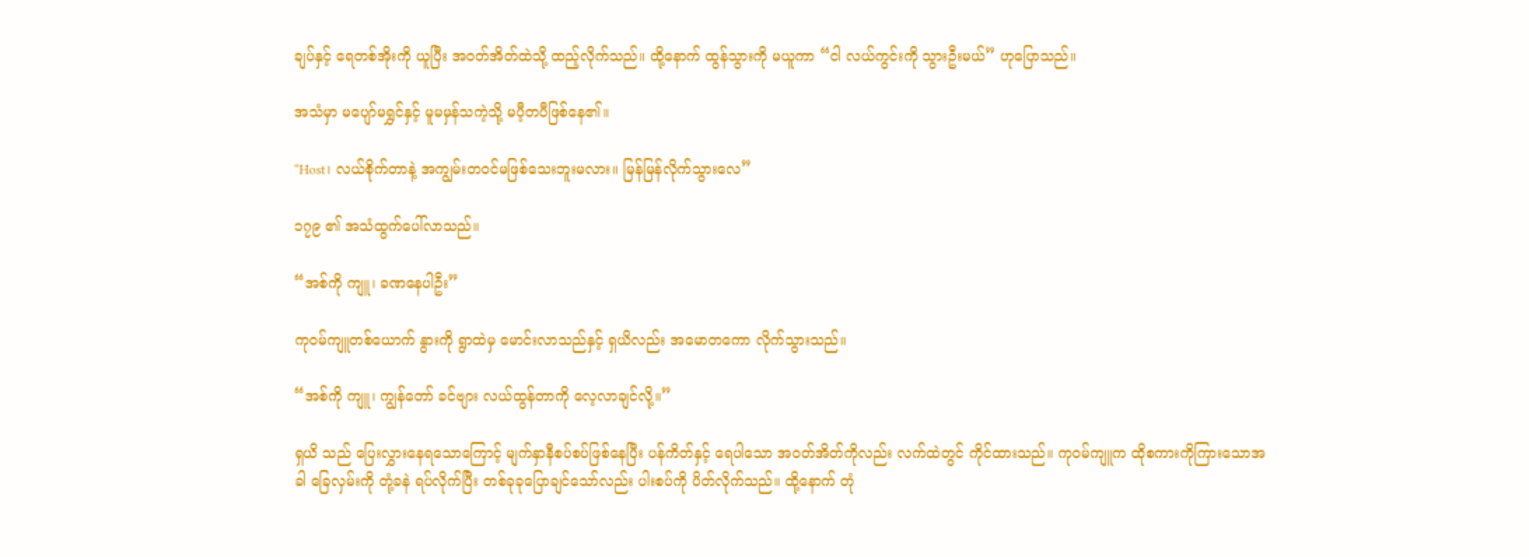ချပ်နှင့် ရေတစ်အိုးကို ယူပြီး အဝတ်အိတ်ထဲသို့ ထည့်လိုက်သည်။ ထို့နောက် ထွန်သွားကို မယူကာ “ငါ လယ်ကွင်းကို သွားဦးမယ်” ဟုပြောသည်။

အသံမှာ မပျော်မရွှင်နှင့် မူမမှန်သကဲ့သို့ မပီ့တပီဖြစ်နေ၏။

“Host၊ လယ်စိုက်တာနဲ့ အကျွမ်းတဝင်မဖြစ်သေးဘူးမလား။ မြန်မြန်လိုက်သွားလေ”

၁၇၉ ၏ အသံထွက်ပေါ်လာသည်။

“အစ်ကို ကျူ၊ ခဏနေပါဦး”

ကုဝမ်ကျူတစ်ယောက် နွားကို ရွာထဲမှ မောင်းလာသည်နှင့် ရှယိလည်း အမောတကော လိုက်သွားသည်။

“အစ်ကို ကျူ၊ ကျွန်တော် ခင်ဗျား လယ်ထွန်တာကို လေ့လာချင်လို့။”

ရှယိ သည် ပြေးလွှားနေရသောကြောင့် မျက်နှာနီစပ်စပ်ဖြစ်နေပြီး ပန်ကိတ်နှင့် ရေပါသော အဝတ်အိတ်ကိုလည်း လက်ထဲတွင် ကိုင်ထားသည်။ ကုဝမ်ကျူက ထိုစကားကိုကြားသောအခါ ခြေလှမ်းကို တုံ့ခနဲ ရပ်လိုက်ပြီး တစ်ခုခုပြောချင်သော်လည်း ပါးစပ်ကို ပိတ်လိုက်သည်။ ထို့နောက် တုံ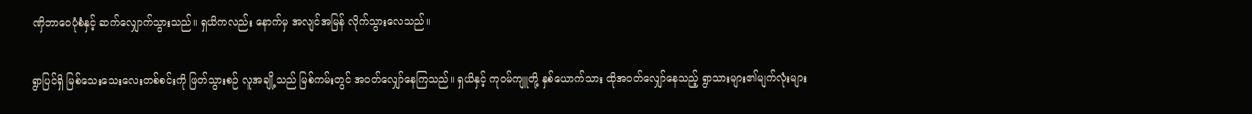ဏှိဘာဝေပုံစံနှင့် ဆက်လျှောက်သွားသည်။ ရှယိကလည်း နောက်မှ အလျင်အမြန် လိုက်သွားလေသည်။

ရွာပြင်ရှိ မြစ်သေးသေးလေးတစ်စင်းကို ဖြတ်သွားစဉ် လူအချို့သည် မြစ်ကမ်းတွင် အဝတ်လျှော်နေကြသည်။ ရှယိနှင့် ကုဝမ်ကျူတို့ နှစ်ယောက်သား ထိုအဝတ်လျှော်နေသည့် ရွာသားများ၏မျက်လုံးများ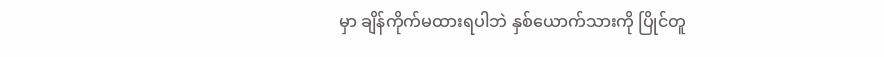မှာ ချိန်ကိုက်မထားရပါဘဲ နှစ်ယောက်သားကို ပြိုင်တူ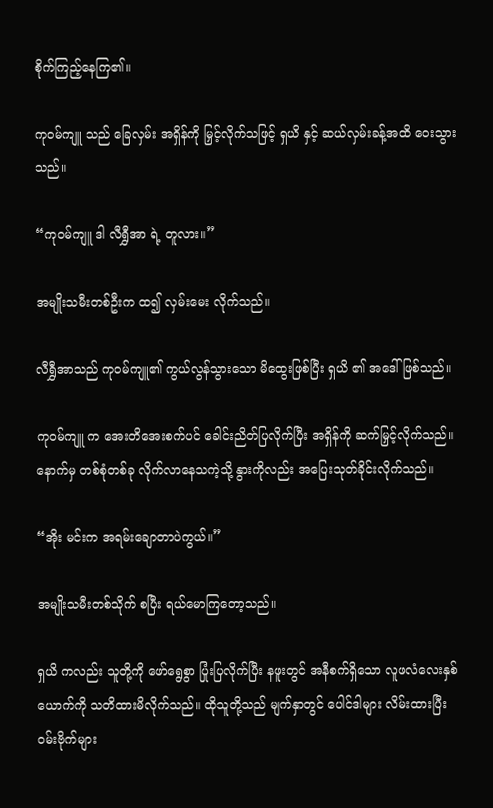စိုက်ကြည့်နေကြ၏။

ကုဝမ်ကျူ သည် ခြေလှမ်း အရှိန်ကို မြှင့်လိုက်သဖြင့် ရှယိ နှင့် ဆယ်လှမ်းခန့်အထိ ဝေးသွားသည်။

“ကုဝမ်ကျူ ဒါ လီရွှီအာ ရဲ့ တူလား။”

အမျိုးသမီးတစ်ဦးက ထ၍ လှမ်းမေး လိုက်သည်။

လီရွှီအာသည် ကုဝမ်ကျူ၏ ကွယ်လွန်သွားသော မိထွေးဖြစ်ပြီး ရှယိ ၏ အဒေါ်ဖြစ်သည်။

ကုဝမ်ကျူ က အေးတိအေးစက်ပင် ခေါင်းညိတ်ပြလိုက်ပြီး အရှိန်ကို ဆက်မြှင့်လိုက်သည်။ နောက်မှ တစ်စုံတစ်ခု လိုက်လာနေသကဲ့သို့ နွားကိုလည်း အပြေးသုတ်ခိုင်းလိုက်သည်။

“အိုး မင်းက အရမ်းချောတာပဲကွယ်။”

အမျိုးသမီးတစ်သိုက် စပြီး ရယ်မောကြတော့သည်။

ရှယိ ကလည်း သူတို့ကို ဖော်ရွေစွာ ပြုံးပြလိုက်ပြီး နဖူးတွင် အနီစက်ရှိသော လူဖလံလေးနှစ်ယောက်ကို သတိထားမိလိုက်သည်။ ထိုသူတို့သည် မျက်နှာတွင် ပေါင်ဒါများ လိမ်းထားပြီး ဝမ်းဗိုက်များ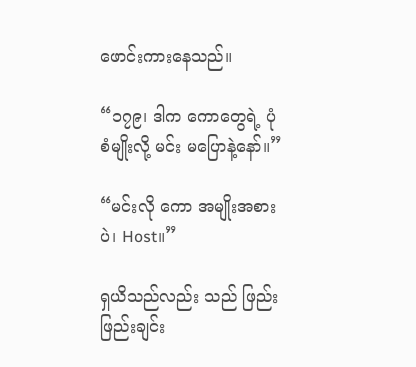ဖောင်းကားနေသည်။

“၁၇၉၊ ဒါက ကောတွေရဲ့ ပုံစံမျိုးလို့ မင်း မပြောနဲ့နော်။”

“မင်းလို ကော အမျိုးအစားပဲ၊ Host။”

ရှယိသည်လည်း သည် ဖြည်းဖြည်းချင်း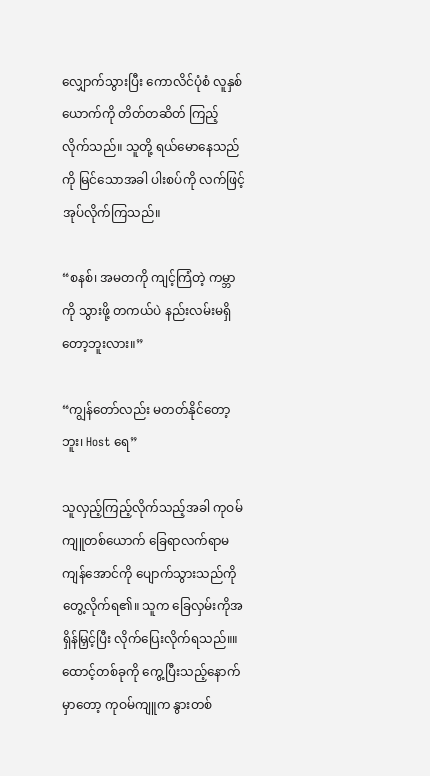လျှောက်သွားပြီး ကောလိင်ပုံစံ လူနှစ်ယောက်ကို တိတ်တဆိတ် ကြည့်လိုက်သည်။ သူတို့ ရယ်မောနေသည်ကို မြင်သောအခါ ပါးစပ်ကို လက်ဖြင့် အုပ်လိုက်ကြသည်။

“စနစ်၊ အမတကို ကျင့်ကြံတဲ့ ကမ္ဘာကို သွားဖို့ တကယ်ပဲ နည်းလမ်းမရှိတော့ဘူးလား။”

“ကျွန်တော်လည်း မတတ်နိုင်တော့ဘူး၊ Host ရေ”

သူလှည့်ကြည့်လိုက်သည့်အခါ ကုဝမ်ကျူတစ်ယောက် ခြေရာလက်ရာမကျန်အောင်ကို ပျောက်သွားသည်ကို တွေ့လိုက်ရ၏။ သူက ခြေလှမ်းကိုအရှိန်မြှင့်ပြီး လိုက်ပြေးလိုက်ရသည်။။ ထောင့်တစ်ခုကို ကွေ့ပြီးသည့်နောက်မှာတော့ ကုဝမ်ကျူက နွားတစ်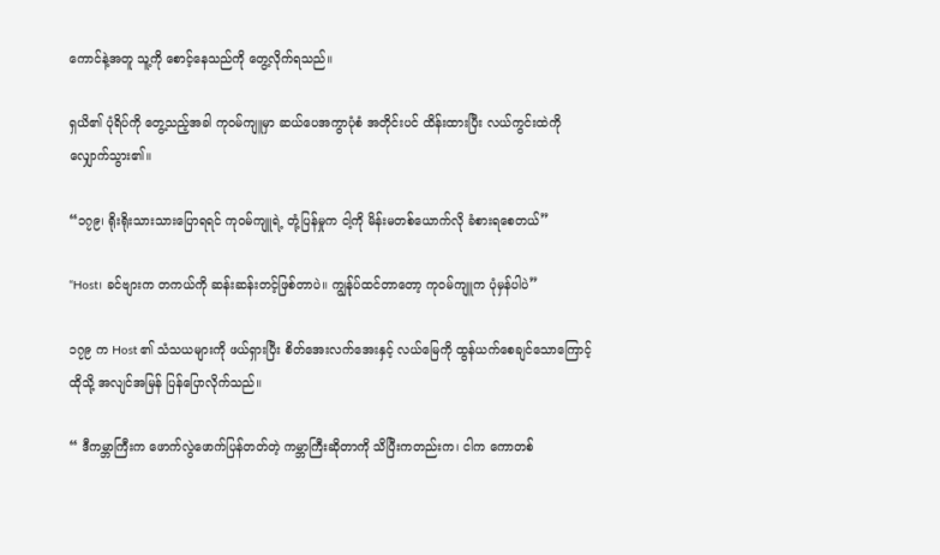ကောင်နဲ့အတူ သူ့ကို စောင့်နေသည်ကို တွေ့လိုက်ရသည်။

ရှယိ၏ ပုံရိပ်ကို တွေ့သည့်အခါ ကုဝမ်ကျူမှာ ဆယ်ပေအကွာပုံစံ အတိုင်းပင် ထိန်းထားပြီး လယ်ကွင်းထဲကို လျှောက်သွား၏။

“၁၇၉၊ ရိုးရိုးသားသားပြောရရင် ကုဝမ်ကျူရဲ့ တုံ့ပြန်မှုက ငါ့ကို မိန်းမတစ်ယောက်လို ခံစားရစေတယ်”

“Host၊ ခင်ဗျားက တကယ်ကို ဆန်းဆန်းတင့်ဖြစ်တာပဲ။ ကျွန်ုပ်ထင်တာတော့ ကုဝမ်ကျူက ပုံမှန်ပါပဲ”

၁၇၉ က Host ၏ သံသယများကို ဖယ်ရှားပြီး စိတ်အေးလက်အေးနှင့် လယ်မြေကို ထွန်ယက်စေချင်သောကြောင့် ထိုသို့ အလျင်အမြန် ပြန်ပြောလိုက်သည်။

“ ဒီကမ္ဘာကြီးက ဖောက်လွဲဖောက်ပြန်တတ်တဲ့ ကမ္ဘာကြီးဆိုတာကို သိပြီးကတည်းက၊ ငါက ကောတစ်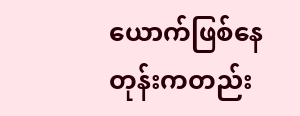ယောက်ဖြစ်နေတုန်းကတည်း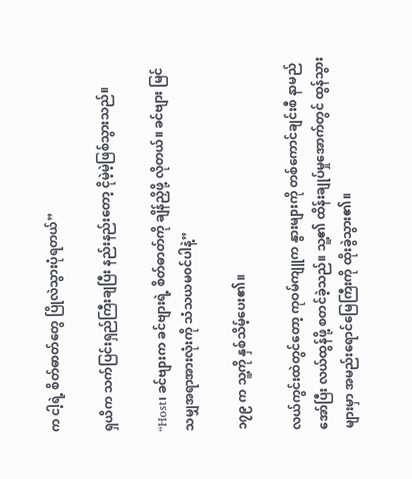က ငါ့ရဲ့ စိတ်ဓာတ်တွေ ပြိုလဲသွားပုံရတယ်”

ရှယိက သက်ပြင်းရှည်ကြီးချပြီး နည်းနည်းတော့ ငိုမဲ့မဲ့ဖြစ်သွားသည်။

“Host၊ ခင်ဗျားက ခင်ဗျားရဲ့ စိတ်ဓာတ်ကို ချိန်ညှိဖို့ လိုတယ်။ ခင်ဗျား မြင်သမျှအရာအားလုံးကို သံသယမ၀င်ပါနဲ့”

၁၇၉ က သူ့ကို နှစ်သိမ့်ပေး၏။

လယ်ကွင်းထဲတွင်တော့ ကုဝမ်ကျူက နွားများကို တစ်ကောင်ချင်းစီ နာမည်အော်ပြီး လယ်ထွန်ဖို့ စတင်ခဲ့သည်။ သူ့၏ ထိန်းချုပ်မှုအောက်တွင် ထွန်သွားများမှာ အမည်းရောင်မြေကြီးကို ထိုးခွဲသွား၏။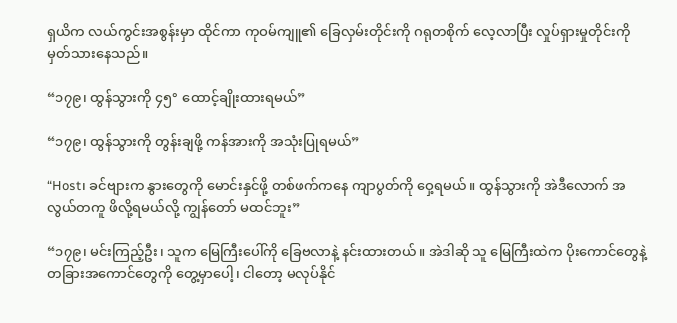ရှယိက လယ်ကွင်းအစွန်းမှာ ထိုင်ကာ ကုဝမ်ကျူ၏ ခြေလှမ်းတိုင်းကို ဂရုတစိုက် လေ့လာပြီး လှုပ်ရှားမှုတိုင်းကို မှတ်သားနေသည်။

“၁၇၉၊ ထွန်သွားကို ၄၅° ထောင့်ချိုးထားရမယ်”

“၁၇၉၊ ထွန်သွားကို တွန်းချဖို့ ကန်အားကို အသုံးပြုရမယ်”

“Host၊ ခင်ဗျားက နွားတွေကို မောင်းနှင်ဖို့ တစ်ဖက်ကနေ ကျာပွတ်ကို ဝှေ့ရမယ်။ ထွန်သွားကို အဲဒီလောက် အလွယ်တကူ ဖိလို့ရမယ်လို့ ကျွန်တော် မထင်ဘူး”

“၁၇၉၊ မင်းကြည့်ဦး၊ သူက မြေကြီးပေါ်ကို ခြေဗလာနဲ့ နင်းထားတယ်။ အဲဒါဆို သူ မြေကြီးထဲက ပိုးကောင်တွေနဲ့ တခြားအကောင်တွေကို တွေ့မှာပေါ့၊ ငါတော့ မလုပ်နိုင်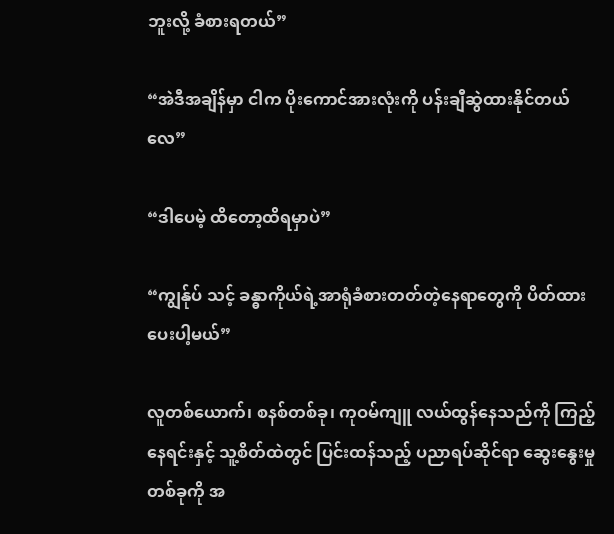ဘူးလို့ ခံစားရတယ်”

“အဲဒီအချိန်မှာ ငါက ပိုးကောင်အားလုံးကို ပန်းချီဆွဲထားနိုင်တယ်လေ”

“ဒါပေမဲ့ ထိတော့ထိရမှာပဲ”

“ကျွန်ုပ် သင့် ခန္ဓာကိုယ်ရဲ့အာရုံခံစားတတ်တဲ့နေရာတွေကို ပိတ်ထားပေးပါ့မယ်”

လူတစ်ယောက်၊ စနစ်တစ်ခု၊ ကုဝမ်ကျူ လယ်ထွန်နေသည်ကို ကြည့်နေရင်းနှင့် သူ့စိတ်ထဲတွင် ပြင်းထန်သည့် ပညာရပ်ဆိုင်ရာ ဆွေးနွေးမှုတစ်ခုကို အ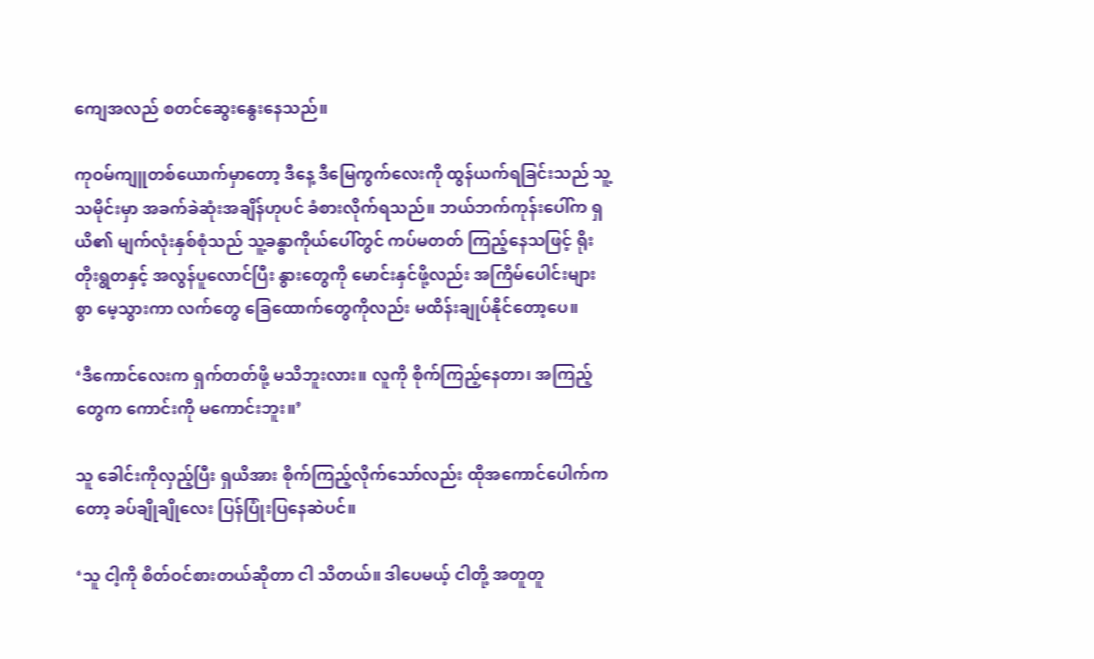ကျေအလည် စတင်ဆွေးနွေးနေသည်။

ကုဝမ်ကျူတစ်ယောက်မှာတော့ ဒီနေ့ ဒီမြေကွက်လေးကို ထွန်ယက်ရခြင်းသည် သူ့ သမိုင်းမှာ အခက်ခဲဆုံးအချိန်ဟုပင် ခံစားလိုက်ရသည်။ ဘယ်ဘက်ကုန်းပေါ်က ရှယိ၏ မျက်လုံးနှစ်စုံသည် သူ့ခန္ဓာကိုယ်ပေါ်တွင် ကပ်မတတ် ကြည့်နေသဖြင့် ရိုးတိုးရွတနှင့် အလွန်ပူလောင်ပြီး နွားတွေကို မောင်းနှင်ဖို့လည်း အကြိမ်ပေါင်းများစွာ မေ့သွားကာ လက်တွေ ခြေထောက်တွေကိုလည်း မထိန်းချုပ်နိုင်တော့ပေ။

‘ဒီကောင်လေးက ရှက်တတ်ဖို့ မသိဘူးလား။ လူကို စိုက်ကြည့်နေတာ၊ အကြည့်တွေက ကောင်းကို မကောင်းဘူး။’

သူ ခေါင်းကိုလှည့်ပြီး ရှယိအား စိုက်ကြည့်လိုက်သော်လည်း ထိုအကောင်ပေါက်ကတော့ ခပ်ချိုချိုလေး ပြန်ပြုံးပြနေဆဲပင်။

‘သူ ငါ့ကို စိတ်ဝင်စားတယ်ဆိုတာ ငါ သိတယ်။ ဒါပေမယ့် ငါတို့ အတူတူ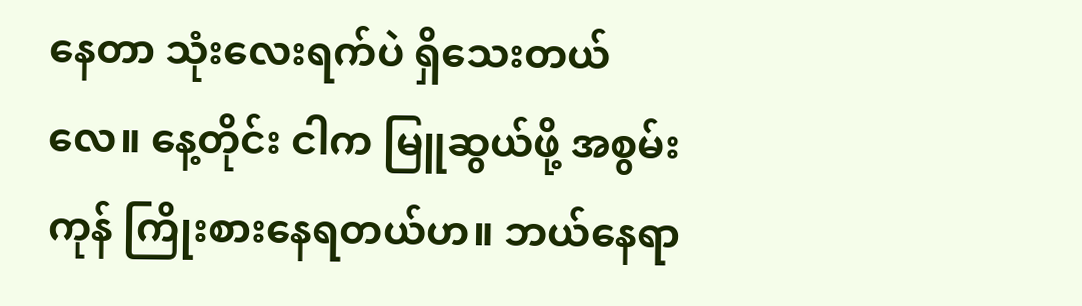နေတာ သုံးလေးရက်ပဲ ရှိသေးတယ်လေ။ နေ့တိုင်း ငါက မြူဆွယ်ဖို့ အစွမ်းကုန် ကြိုးစားနေရတယ်ဟ။ ဘယ်နေရာ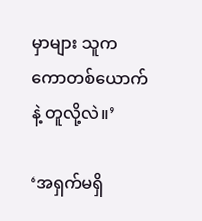မှာများ သူက ကောတစ်ယောက်နဲ့ တူလို့လဲ။’

‘အရှက်မရှိ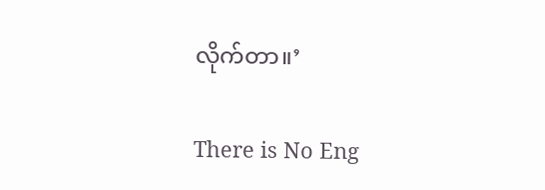လိုက်တာ။’

There is No Eng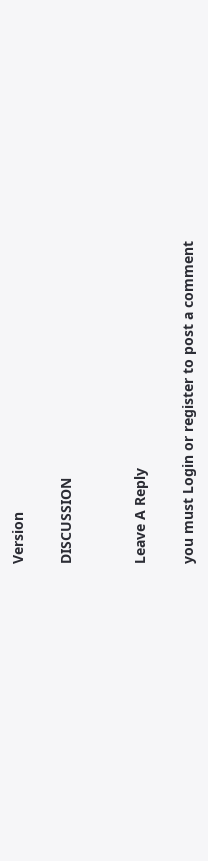Version

DISCUSSION


Leave A Reply

you must Login or register to post a comment